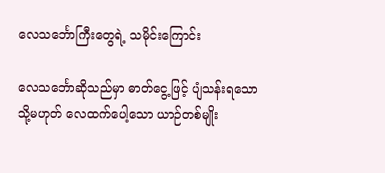လေသင်္ဘောကြီးတွေရဲ့ သမိုင်းကြောင်း

လေသင်္ဘောဆိုသည်မှာ ဓာတ်ငွေ့ဖြင့် ပျံသန်းရသော သို့မဟုတ် လေထက်ပေါ့သော ယာဉ်တစ်မျိုး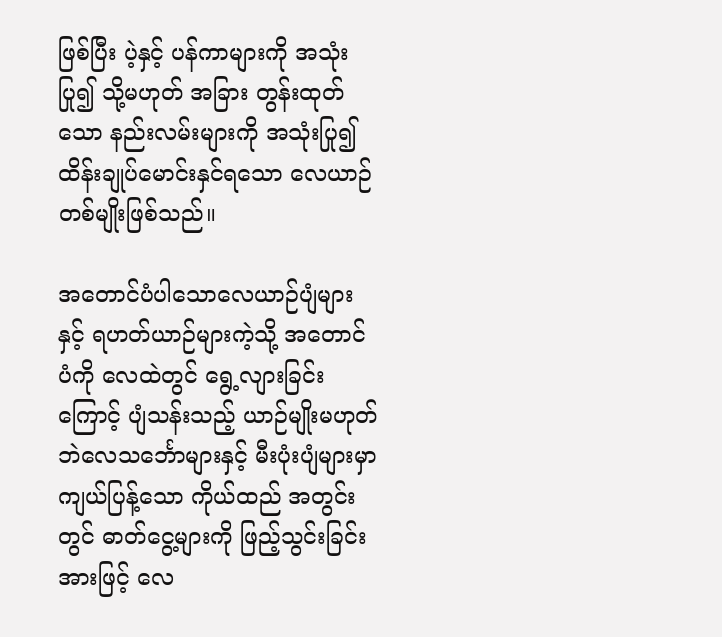ဖြစ်ပြီး ပဲ့နှင့် ပန်ကာများကို အသုံးပြု၍ သို့မဟုတ် အခြား တွန်းထုတ်သော နည်းလမ်းများကို အသုံးပြု၍ ထိန်းချုပ်မောင်းနှင်ရသော လေယာဉ်တစ်မျိုးဖြစ်သည်။

အတောင်ပံပါသောလေယာဉ်ပျံများ နှင့် ရဟတ်ယာဉ်များကဲ့သို့ အတောင်ပံကို လေထဲတွင် ရွေ့လျားခြင်းကြောင့် ပျံသန်းသည့် ယာဉ်မျိုးမဟုတ်ဘဲလေသင်္ဘောများနှင့် မီးပုံးပျံများမှာ ကျယ်ပြန့်သော ကိုယ်ထည် အတွင်းတွင် ဓာတ်ငွေ့များကို ဖြည့်သွင်းခြင်းအားဖြင့် လေ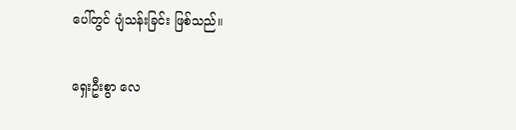ပေါ်တွင် ပျံသန်းခြင်း ဖြစ်သည်။

ရှေးဦးစွာ လေ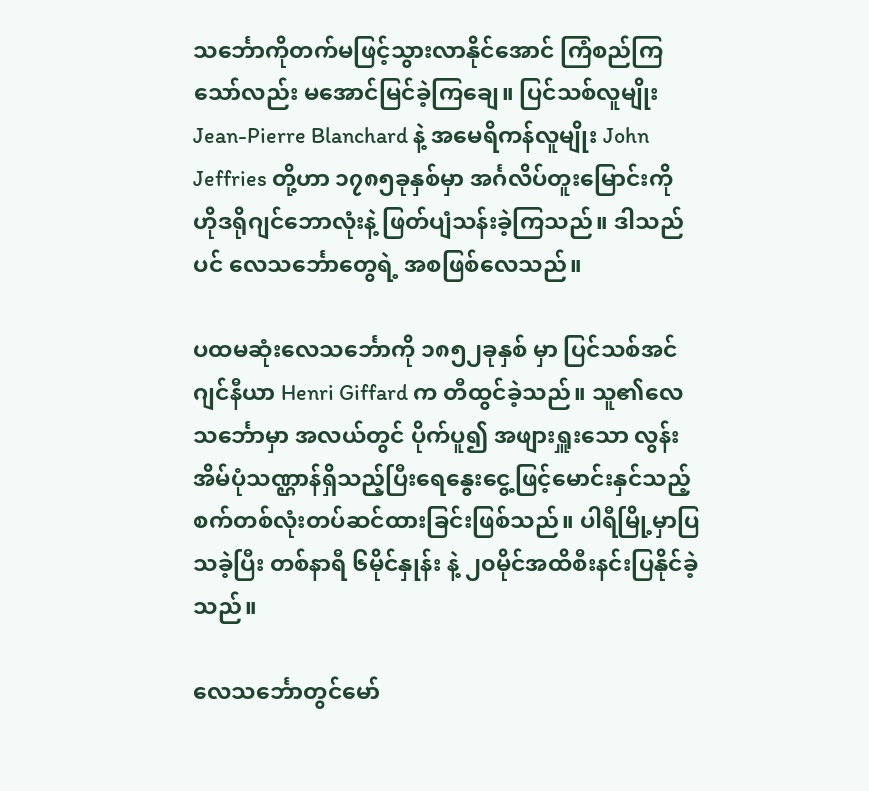သင်္ဘောကိုတက်မဖြင့်သွားလာနိုင်အောင် ကြံစည်ကြသော်လည်း မအောင်မြင်ခဲ့ကြချေ။ ပြင်သစ်လူမျိုး Jean-Pierre Blanchard နဲ့ အမေရိကန်လူမျိုး John Jeffries တို့ဟာ ၁၇၈၅ခုနှစ်မှာ အင်္ဂလိပ်တူးမြောင်းကို ဟိုဒရိုဂျင်ဘောလုံးနဲ့ ဖြတ်ပျံသန်းခဲ့ကြသည်။ ဒါသည်ပင် လေသင်္ဘောတွေရဲ့ အစဖြစ်လေသည်။

ပထမဆုံးလေသင်္ဘောကို ၁၈၅၂ခုနှစ် မှာ ပြင်သစ်အင်ဂျင်နီယာ Henri Giffard က တီထွင်ခဲ့သည်။ သူ၏လေသင်္ဘောမှာ အလယ်တွင် ပိုက်ပူ၍ အဖျားရှူးသော လွန်းအိမ်ပုံသဏ္ဌာန်ရှိသည့်ပြီးရေနွေးငွေ့ဖြင့်မောင်းနှင်သည့် စက်တစ်လုံးတပ်ဆင်ထားခြင်းဖြစ်သည်။ ပါရီမြို့မှာပြသခဲ့ပြီး တစ်နာရီ ၆မိုင်နှုန်း နဲ့ ၂၀မိုင်အထိစီးနင်းပြနိုင်ခဲ့သည်။

လေသင်္ဘောတွင်မော်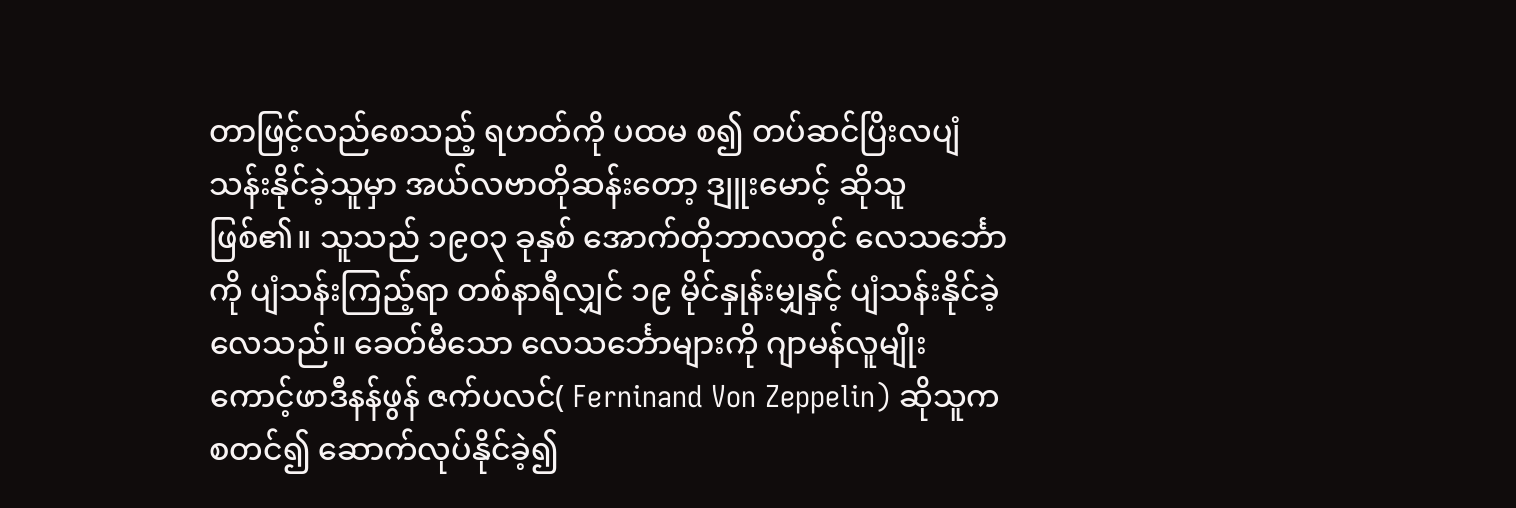တာဖြင့်လည်စေသည့် ရဟတ်ကို ပထမ စ၍ တပ်ဆင်ပြိးလပျံသန်းနိုင်ခဲ့သူမှာ အယ်လဗာတိုဆန်းတော့ ဒျူးမောင့် ဆိုသူဖြစ်၏။ သူသည် ၁၉ဝ၃ ခုနှစ် အောက်တိုဘာလတွင် လေသင်္ဘောကို ပျံသန်းကြည့်ရာ တစ်နာရီလျှင် ၁၉ မိုင်နှုန်းမျှနှင့် ပျံသန်းနိုင်ခဲ့လေသည်။ ခေတ်မီသော လေသင်္ဘောများကို ဂျာမန်လူမျိုး ကောင့်ဖာဒီနန်ဖွန် ဇက်ပလင်( Ferninand Von Zeppelin) ဆိုသူက စတင်၍ ဆောက်လုပ်နိုင်ခဲ့၍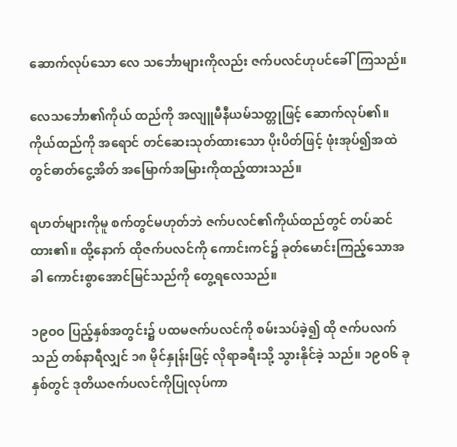ဆောက်လုပ်သော လေ သင်္ဘောများကိုလည်း ဇက်ပလင်ဟုပင်ခေါ်ကြသည်။

လေသင်္ဘော၏ကိုယ် ထည်ကို အလျူမီနီယမ်သတ္တုဖြင့် ဆောက်လုပ်၏။ ကိုယ်ထည်ကို အရောင် တင်ဆေးသုတ်ထားသော ပိုးပိတ်ဖြင့် ဖုံးအုပ်၍အထဲတွင်ဓာတ်ငွေ့အိတ် အမြောက်အမြားကိုထည့်ထားသည်။

ရဟတ်များကိုမူ စက်တွင်မဟုတ်ဘဲ ဇက်ပလင်၏ကိုယ်ထည်တွင် တပ်ဆင်ထား၏။ ထို့နောက် ထိုဇက်ပလင်ကို ကောင်းကင်၌ ခုတ်မောင်းကြည့်သောအခါ ကောင်းစွာအောင်မြင်သည်ကို တွေ့ရလေသည်။

၁၉ဝဝ ပြည့်နှစ်အတွင်း၌ ပထမဇက်ပလင်ကို စမ်းသပ်ခဲ့၍ ထို ဇက်ပလက်သည် တစ်နာရီလျှင် ၁၈ မိုင်နှုန်းဖြင့် လိုရာခရီးသို့ သွားနိုင်ခဲ့ သည်။ ၁၉ဝ၆ ခုနှစ်တွင် ဒုတိယဇက်ပလင်ကိုပြုလုပ်ကာ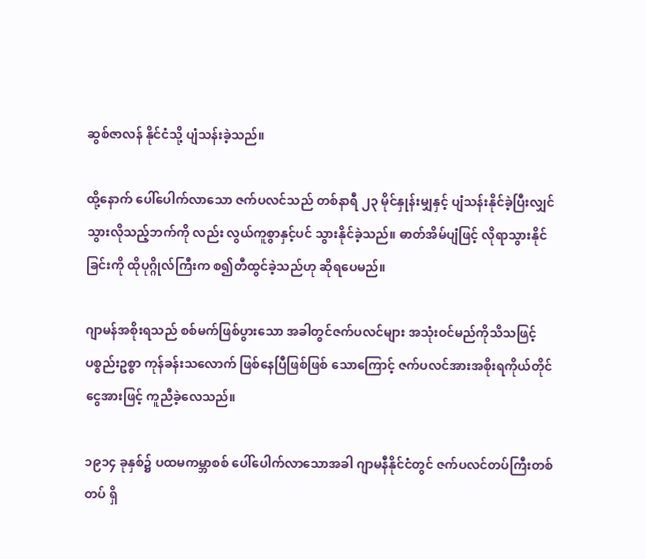ဆွစ်ဇာလန် နိုင်ငံသို့ ပျံသန်းခဲ့သည်။

ထို့နောက် ပေါ်ပေါက်လာသော ဇက်ပလင်သည် တစ်နာရီ ၂၃ မိုင်နှုန်းမျှနှင့် ပျံသန်းနိုင်ခဲ့ပြီးလျှင် သွားလိုသည့်ဘက်ကို လည်း လွယ်ကူစွာနှင့်ပင် သွားနိုင်ခဲ့သည်။ ဓာတ်အိမ်ပျံဖြင့် လိုရာသွားနိုင် ခြင်းကို ထိုပုဂ္ဂိုလ်ကြီးက စ၍တီထွင်ခဲ့သည်ဟု ဆိုရပေမည်။

ဂျာမန်အစိုးရသည် စစ်မက်ဖြစ်ပွားသော အခါတွင်ဇက်ပလင်များ အသုံးဝင်မည်ကိုသိသဖြင့် ပစ္စည်းဥစ္စာ ကုန်ခန်းသလောက် ဖြစ်နေပြီဖြစ်ဖြစ် သောကြောင့် ဇက်ပလင်အားအစိုးရကိုယ်တိုင် ငွေအားဖြင့် ကူညီခဲ့လေသည်။

၁၉၁၄ ခုနှစ်၌ ပထမကမ္ဘာစစ် ပေါ်ပေါက်လာသောအခါ ဂျာမနီနိုင်ငံတွင် ဇက်ပလင်တပ်ကြီးတစ်တပ် ရှိ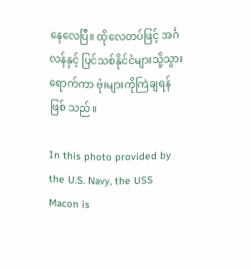နေလေပြီ။ ထိုလေတပ်ဖြင့် အင်္ဂလန်နှင့် ပြင်သစ်နိုင်ငံများသို့သွားရောက်ကာ ဗုံးများကိုကြဲချရန်ဖြစ် သည်။

In this photo provided by the U.S. Navy, the USS Macon is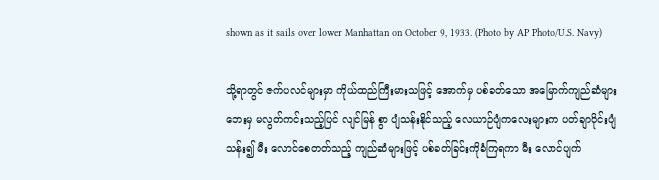shown as it sails over lower Manhattan on October 9, 1933. (Photo by AP Photo/U.S. Navy)

သို့ရာတွင် ဇက်ပလင်များမှာ ကိုယ်ထည်ကြီးမားသဖြင့် အောက်မှ ပစ်ခတ်သော အမြောက်ကျည်ဆံများဘေးမှ မလွတ်ကင်းသည့်ပြင် လျင်မြန် စွာ ပျံသန်းနိုင်သည့် လေယာဉ်ပျံကလေးများက ပတ်ချာဝိုင်းပျံသန်း၍ မီး လောင်စေတတ်သည့် ကျည်ဆံများဖြင့် ပစ်ခတ်ခြင်းကိုခံကြရကာ မီး လောင်ပျက်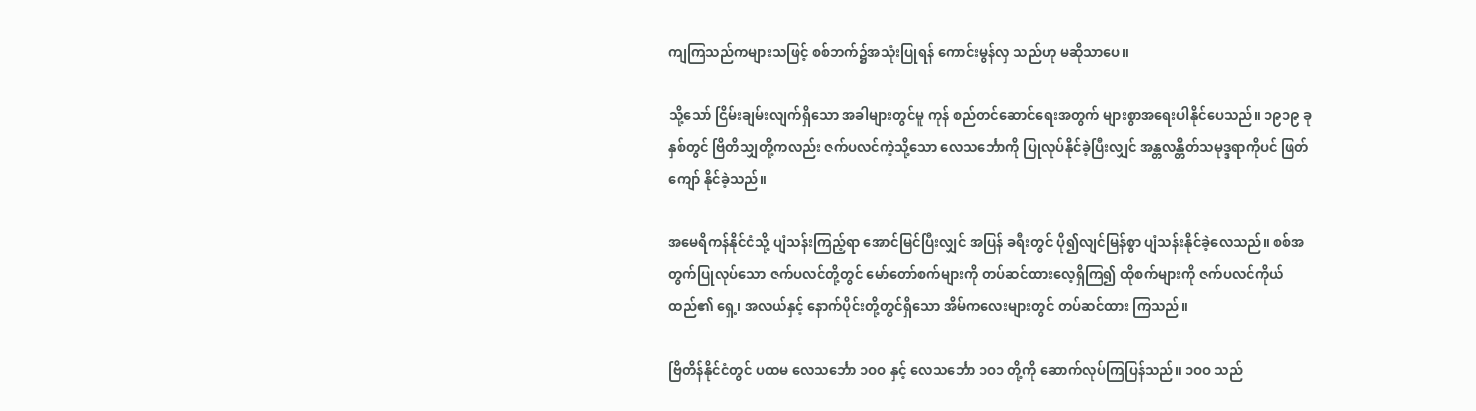ကျကြသည်ကများသဖြင့် စစ်ဘက်၌အသုံးပြုရန် ကောင်းမွန်လှ သည်ဟု မဆိုသာပေ။

သို့သော် ငြိမ်းချမ်းလျက်ရှိသော အခါများတွင်မူ ကုန် စည်တင်ဆောင်ရေးအတွက် များစွာအရေးပါနိုင်ပေသည်။ ၁၉၁၉ ခုနှစ်တွင် ဗြိတိသျှတို့ကလည်း ဇက်ပလင်ကဲ့သို့သော လေသင်္ဘောကို ပြုလုပ်နိုင်ခဲ့ပြီးလျှင် အန္တလန္တိတ်သမုဒ္ဒရာကိုပင် ဖြတ်ကျော် နိုင်ခဲ့သည်။

အမေရိကန်နိုင်ငံသို့ ပျံသန်းကြည့်ရာ အောင်မြင်ပြီးလျှင် အပြန် ခရီးတွင် ပို၍လျင်မြန်စွာ ပျံသန်းနိုင်ခဲ့လေသည်။ စစ်အတွက်ပြုလုပ်သော ဇက်ပလင်တို့တွင် မော်တော်စက်များကို တပ်ဆင်ထားလေ့ရှိကြ၍ ထိုစက်များကို ဇက်ပလင်ကိုယ်ထည်၏ ရှေ့၊ အလယ်နှင့် နောက်ပိုင်းတို့တွင်ရှိသော အိမ်ကလေးများတွင် တပ်ဆင်ထား ကြသည်။

ဗြိတိန်နိုင်ငံတွင် ပထမ လေသင်္ဘော ၁ဝဝ နှင့် လေသင်္ဘော ၁ဝ၁ တို့ကို ဆောက်လုပ်ကြပြန်သည်။ ၁ဝဝ သည်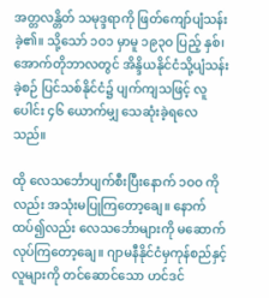အတ္တလန္တိတ် သမုဒ္ဒရာကို ဖြတ်ကျော်ပျံသန်းခဲ့၏။ သို့သော် ၁ဝ၁ မှာမူ ၁၉၃ဝ ပြည့် နှစ်၊ အောက်တိုဘာလတွင် အိန္ဒိယနိုင်ငံသို့ပျံသန်းခဲ့စဉ် ပြင်သစ်နိုင်ငံ၌ ပျက်ကျသဖြင့် လူပေါင်း ၄၆ ယောက်မျှ သေဆုံးခဲ့ရလေသည်။

ထို လေသင်္ဘောပျက်စီးပြီးနောက် ၁ဝဝ ကိုလည်း အသုံးမပြုကြတော့ချေ။ နောက်ထပ်၍လည်း လေသင်္ဘောများကို မဆောက်လုပ်ကြတော့ချေ။ ဂျာမနီနိုင်ငံမှကုန်စည်နှင့်လူများကို တင်ဆောင်သော ဟင်ဒင်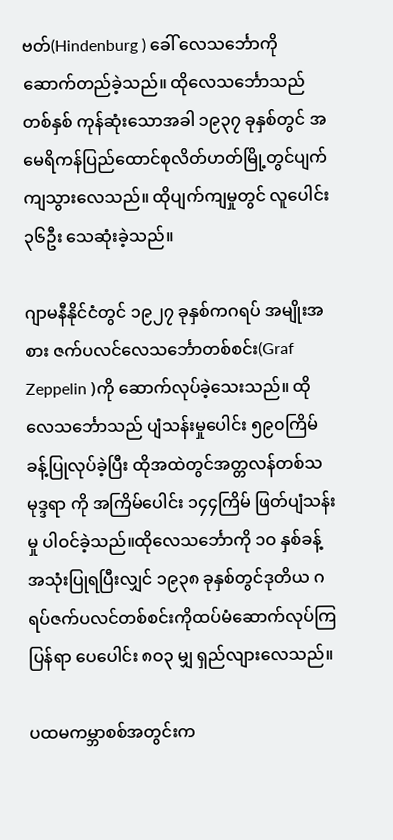ဗတ်(Hindenburg ) ခေါ် လေသင်္ဘောကိုဆောက်တည်ခဲ့သည်။ ထိုလေသင်္ဘောသည်တစ်နှစ် ကုန်ဆုံးသောအခါ ၁၉၃၇ ခုနှစ်တွင် အမေရိကန်ပြည်ထောင်စုလိတ်ဟတ်မြို့တွင်ပျက်ကျသွားလေသည်။ ထိုပျက်ကျမှုတွင် လူပေါင်း ၃၆ဦး သေဆုံးခဲ့သည်။

ဂျာမနီနိုင်ငံတွင် ၁၉၂၇ ခုနှစ်ကဂရပ် အမျိုးအစား ဇက်ပလင်လေသင်္ဘောတစ်စင်း(Graf Zeppelin )ကို ဆောက်လုပ်ခဲ့သေးသည်။ ထိုလေသင်္ဘောသည် ပျံသန်းမှုပေါင်း ၅၉၀ကြိမ်ခန့်ပြုလုပ်ခဲ့ပြီး ထိုအထဲတွင်အတ္တလန်တစ်သမုဒ္ဒရာ ကို အကြိမ်ပေါင်း ၁၄၄ကြိမ် ဖြတ်ပျံသန်းမှု ပါဝင်ခဲ့သည်။ထိုလေသင်္ဘောကို ၁ဝ နှစ်ခန့်အသုံးပြုရပြီးလျှင် ၁၉၃၈ ခုနှစ်တွင်ဒုတိယ ဂရပ်ဇက်ပလင်တစ်စင်းကိုထပ်မံဆောက်လုပ်ကြပြန်ရာ ပေပေါင်း ၈ဝ၃ မျှ ရှည်လျားလေသည်။

ပထမကမ္ဘာစစ်အတွင်းက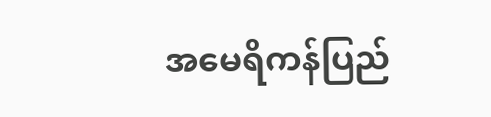အမေရိကန်ပြည်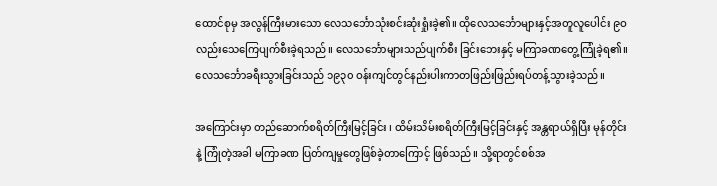ထောင်စုမှ အလွန်ကြီးမားသော လေသင်္ဘောသုံးစင်းဆုံးရှုံးခဲ့၏။ ထိုလေသင်္ဘောများနှင့်အတူလူပေါင်း ၉ဝ လည်းသေကြေပျက်စီးခဲ့ရသည်။ လေသင်္ဘောများသည်ပျက်စီး ခြင်းဘေးနှင့် မကြာခဏတွေ့ကြုံခဲ့ရ၏။ လေသင်္ဘောခရီးသွားခြင်းသည် ၁၉၃၀ ဝန်းကျင်တွင်နည်းပါးကာတဖြည်းဖြည်းရပ်တန့်သွားခဲ့သည်။

အကြောင်းမှာ တည်ဆောက်စရိတ်ကြီးမြင့်ခြင်း ၊ ထိမ်းသိမ်းစရိတ်ကြီးမြင့်ခြင်းနှင့် အန္တရာယ်ရှိပြီး မုန်တိုင်းနဲ့ ကြုံတဲ့အခါ မကြာခဏ ပြတ်ကျမှုတွေဖြစ်ခဲ့တာကြောင့် ဖြစ်သည်။ သို့ရာတွင်စစ်အ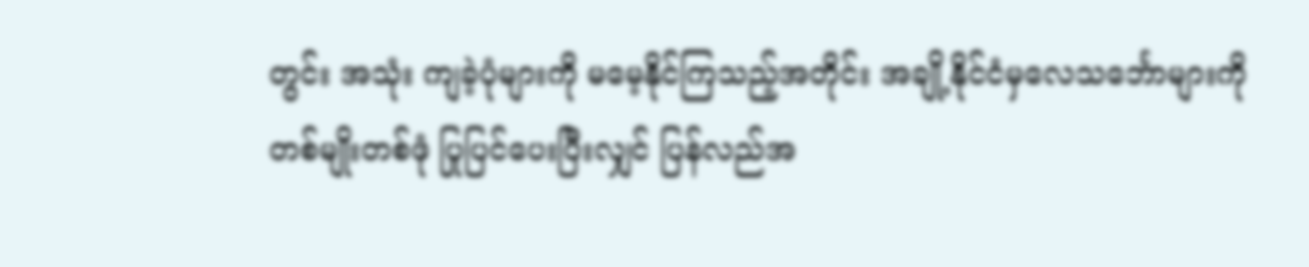တွင်း အသုံး ကျခဲ့ပုံများကို မမေ့နိုင်ကြသည့်အတိုင်း အချို့နိုင်ငံမှလေသင်္ဘောများကို တစ်မျိုးတစ်ဖုံ ပြုပြင်ပေးပြီးလျှင် ပြန်လည်အ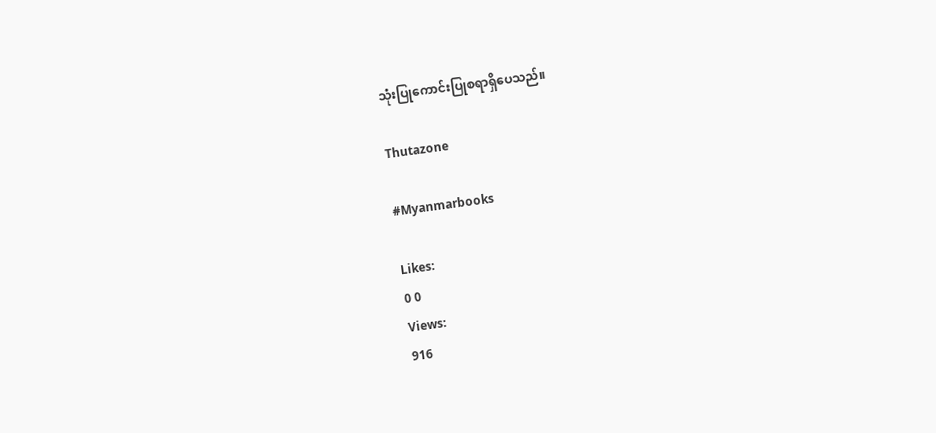သုံးပြုကောင်းပြုစရာရှိပေသည်။

Thutazone

#Myanmarbooks

Likes:
0 0
Views:
916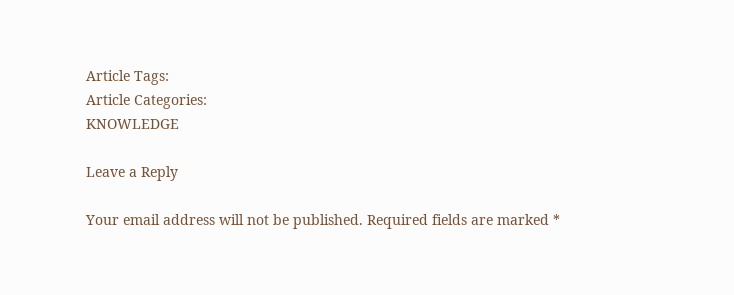Article Tags:
Article Categories:
KNOWLEDGE

Leave a Reply

Your email address will not be published. Required fields are marked *